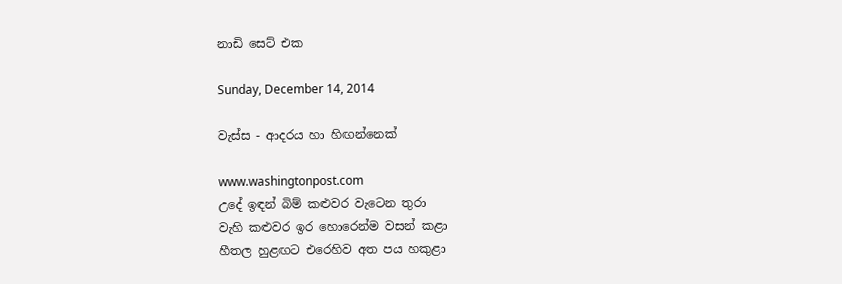නාඩි සෙට් එක

Sunday, December 14, 2014

වැස්ස - ආදරය හා හිඟන්නෙක්

www.washingtonpost.com
උදේ ඉඳන් බිම් කළුවර වැටෙන තුරා
වැහි කළුවර ඉර හොරෙන්ම වසන් කළා
හීතල හුළඟට එරෙහිව අත පය හකුළා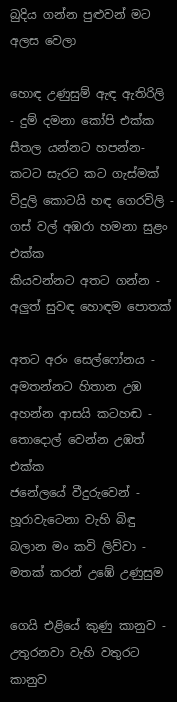බුදිය ගන්න පුළුවන් මට අලස වෙලා

හොඳ උණුසුම් ඇඳ ඇතිරිලි - දුම් දමනා කෝපි එක්ක
සීතල යන්නට හපන්න- කටට සැරට කට ගැස්මක්
විදුලි කොටයි හඳ ගෙරවිලි - ගස් වල් අඹරා හමනා සුළං එක්ක
කියවන්නට අතට ගන්න - අලුත් සුවඳ හොඳම පොතක්

අතට අරං සෙල්ෆෝනය - අමතන්නට හිතාන උඹ
අහන්න ආසයි කටහඬ - තොදොල් වෙන්න උඹත් එක්ක
ජනේලයේ වීදුරුවෙන් - හූරාවැටෙනා වැහි බිඳු
බලාන මං කවි ලිව්වා - මතක් කරන් උඹේ උණුසුම

ගෙයි එළියේ කුණු කානුව - උතුරනවා වැහි වතුරට
කානුව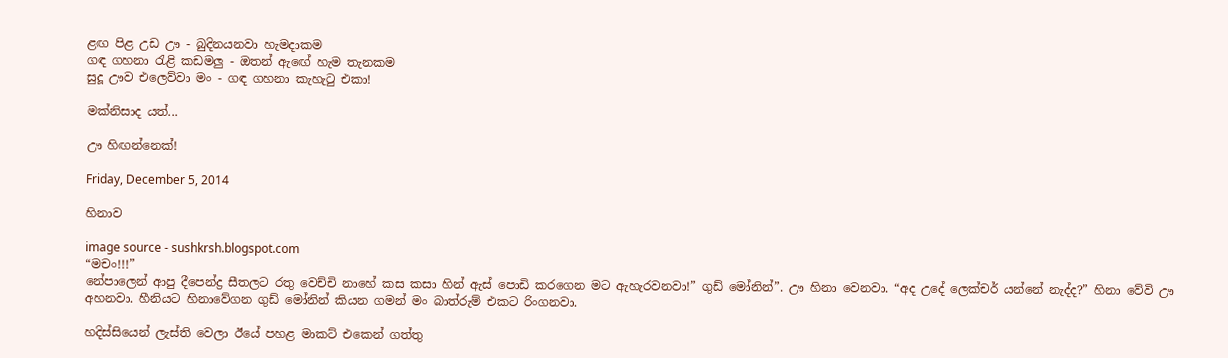ළඟ පිළ උඩ ඌ - බුදිනයනවා හැමදාකම
ගඳ ගහනා රැළි කඩමලු - ඔතන් ඇඟේ හැම තැනකම
සුදූ ඌව එලෙව්වා මං - ගඳ ගහනා කැහැටු එකා!

මක්නිසාද යත්...

ඌ හිඟන්නෙක්!

Friday, December 5, 2014

හිනාව

image source - sushkrsh.blogspot.com
“මචං!!!”
නේපාලෙන් ආපු දීපෙන්ද්‍ර සීතලට රතු වෙච්චි නාහේ කස කසා හින් ඇස් පොඩි කරගෙන මට ඇහැරවනවා!” ගුඩ් මෝනින්”. ඌ හිනා වෙනවා. “අද උදේ ලෙක්චර් යන්නේ නැද්ද?” හිනා වේවි ඌ අහනවා. හීනියට හිනාවේගන ගුඩ් මෝනින් කියන ගමන් මං බාත්රුම් එකට රිංගනවා.

හදිස්සියෙන් ලැස්ති වෙලා ඊයේ පහළ මාකට් එකෙන් ගත්තු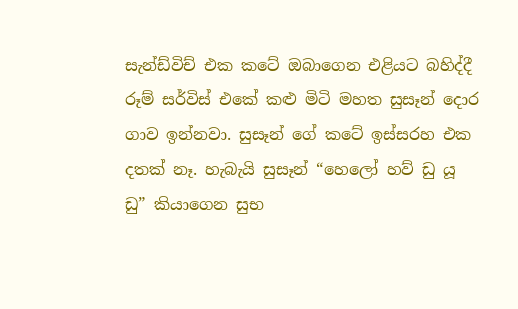සැන්ඩ්විච් එක කටේ ඔබාගෙන එළියට බහිද්දී රූම් සර්විස් එකේ කළු මිටි මහත සුසෑන් දොර ගාව ඉන්නවා. සුසෑන් ගේ කටේ ඉස්සරහ එක දතක් නෑ. හැබැයි සුසෑන් “හෙලෝ හව් ඩු යූ ඩු” කියාගෙන සුභ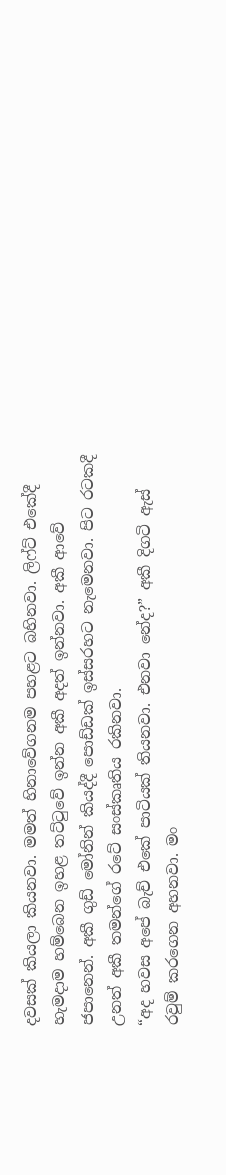දවසක් කියලා කියනවා. මමත් හිනාවේගනම පහළට බහිනවා. ලිෆ්ට් එකේදී හැමදාම හම්බෙන ඉහළ තට්ටුවේ ඉන්න අකී අදත් ඉන්නවා. අකී ආවේ ජපානෙන්. අකී ගුඩ් මෝනින් කියද්දී පොඩ්ඩක් ඉස්සරහට නැමෙනවා. පිට රටකදී උනත් අකී තමන්ගේ රටේ සංස්කෘතිය රකිනවා.
“අද හවස අපේ බැච් එකේ පාටියක් තියනවා. එනවා නේද?” අකී දිගටි ඇස් රවුම් කරගෙන අහනවා. මං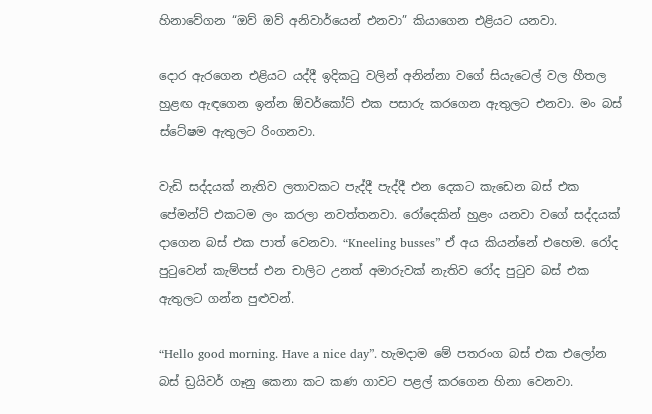හිනාවේගන “ඔව් ඔව් අනිවාර්යෙන් එනවා” කියාගෙන එළියට යනවා.

දොර ඇරගෙන එළියට යද්දී ඉදිකටු වලින් අනින්නා වගේ සියැටෙල් වල හීතල හුළඟ ඇඳගෙන ඉන්න ඕවර්කෝට් එක පසාරු කරගෙන ඇතුලට එනවා. මං බස් ස්ටේෂම ඇතුලට රිංගනවා.

වැඩි සද්දයක් නැතිව ලතාවකට පැද්දී පැද්දී එන දෙකට කැඩෙන බස් එක පේමන්ට් එකටම ලං කරලා නවත්තනවා. රෝදෙකින් හුළං යනවා වගේ සද්දයක් දාගෙන බස් එක පාත් වෙනවා. “Kneeling busses” ඒ අය කියන්නේ එහෙම. රෝද පුටුවෙන් කැම්පස් එන චාලිට උනත් අමාරුවක් නැතිව රෝද පුටුව බස් එක ඇතුලට ගන්න පුළුවන්.

“Hello good morning. Have a nice day”. හැමදාම මේ පතරංග බස් එක එලෝන බස් ඩ්‍රයිවර් ගෑනු කෙනා කට කණ ගාවට පළල් කරගෙන හිනා වෙනවා.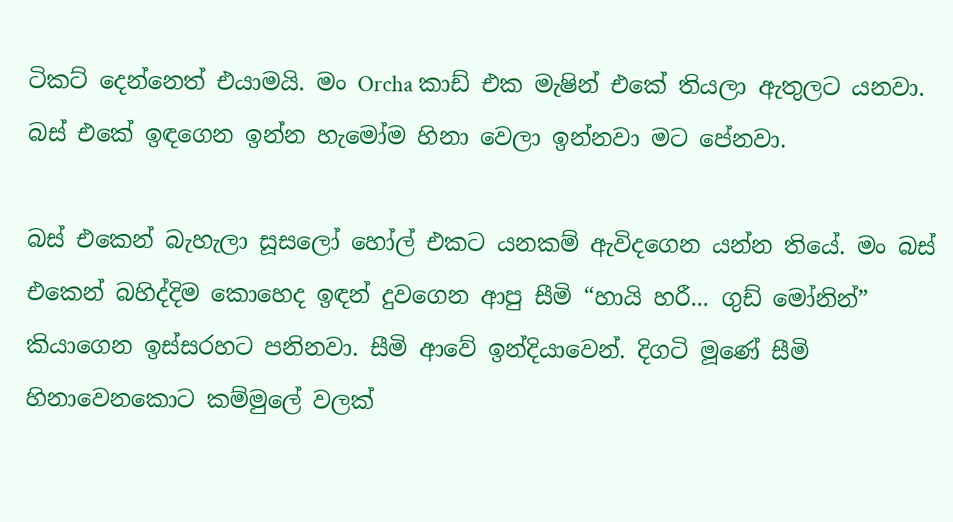ටිකට් දෙන්නෙත් එයාමයි. මං Orcha කාඩ් එක මැෂින් එකේ තියලා ඇතුලට යනවා. බස් එකේ ඉඳගෙන ඉන්න හැමෝම හිනා වෙලා ඉන්නවා මට පේනවා.

බස් එකෙන් බැහැලා සූසලෝ හෝල් එකට යනකම් ඇවිදගෙන යන්න තියේ. මං බස් එකෙන් බහිද්දිම කොහෙද ඉඳන් දුවගෙන ආපු සීමි “හායි හරී... ගුඩ් මෝනින්” කියාගෙන ඉස්සරහට පනිනවා. සීමි ආවේ ඉන්දියාවෙන්. දිගටි මූණේ සීමි හිනාවෙනකොට කම්මුලේ වලක්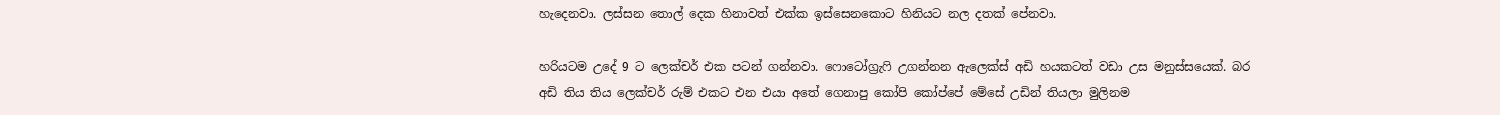හැදෙනවා. ලස්සන තොල් දෙක හිනාවත් එක්ක ඉස්සෙනකොට හිනියට නල දතක් පේනවා.

හරියටම උදේ 9 ට ලෙක්චර් එක පටන් ගන්නවා. ෆොටෝග්‍රැෆි උගන්නන ඇලෙක්ස් අඩි හයකටත් වඩා උස මනුස්සයෙක්. බර අඩි තිය තිය ලෙක්චර් රුම් එකට එන එයා අතේ ගෙනාපු කෝපි කෝප්පේ මේසේ උඩින් තියලා මුලිනම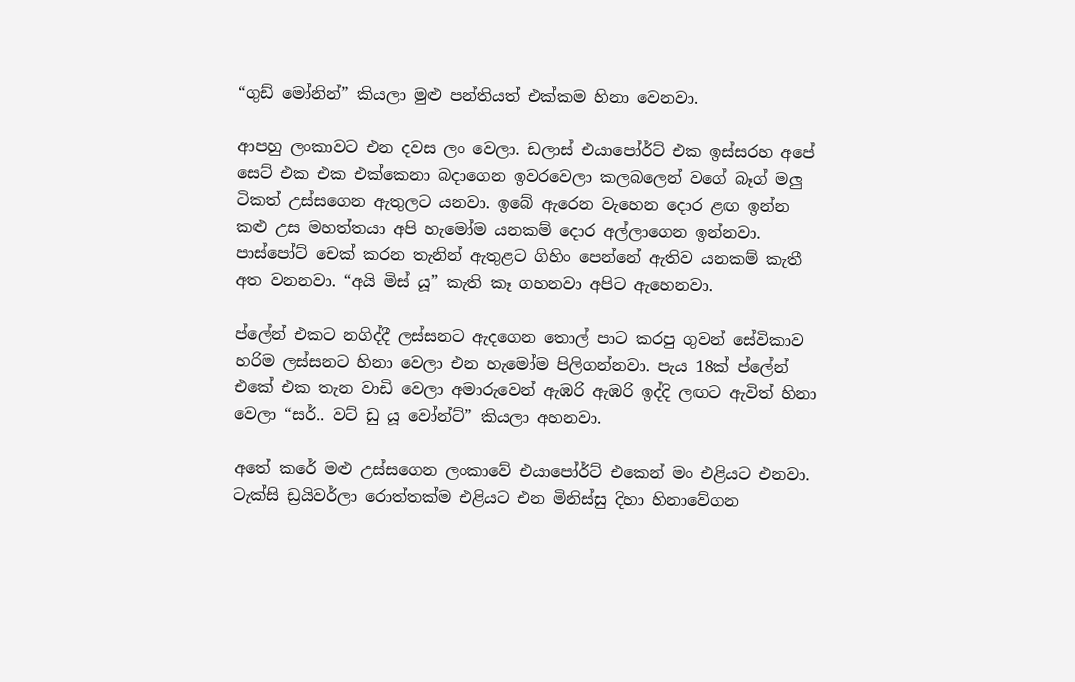“ගුඩ් මෝනින්” කියලා මුළු පන්තියත් එක්කම හිනා වෙනවා.

ආපහු ලංකාවට එන දවස ලං වෙලා. ඩලාස් එයාපෝර්ට් එක ඉස්සරහ අපේ සෙට් එක එක එක්කෙනා බදාගෙන ඉවරවෙලා කලබලෙන් වගේ බෑග් මලු ටිකත් උස්සගෙන ඇතුලට යනවා. ඉබේ ඇරෙන වැහෙන දොර ළඟ ඉන්න කළු උස මහත්තයා අපි හැමෝම යනකම් දොර අල්ලාගෙන ඉන්නවා. පාස්පෝට් චෙක් කරන තැනින් ඇතුළට ගිහිං පෙන්නේ ඇතිව යනකම් කැතී අත වනනවා. “අයි මිස් යූ” කැති කෑ ගහනවා අපිට ඇහෙනවා.

ප්ලේන් එකට නගිද්දී ලස්සනට ඇදගෙන තොල් පාට කරපු ගුවන් සේවිකාව හරිම ලස්සනට හිනා වෙලා එන හැමෝම පිලිගන්නවා. පැය 18ක් ප්ලේන් එකේ එක තැන වාඩි වෙලා අමාරුවෙන් ඇඹරි ඇඹරි ඉද්දි ලඟට ඇවිත් හිනා වෙලා “සර්.. වට් ඩු යූ වෝන්ට්” කියලා අහනවා.

අතේ කරේ මළු උස්සගෙන ලංකාවේ එයාපෝර්ට් එකෙන් මං එළියට එනවා. ටැක්සි ඩ්‍රයිවර්ලා රොත්තක්ම එළියට එන මිනිස්සු දිහා හිනාවේගන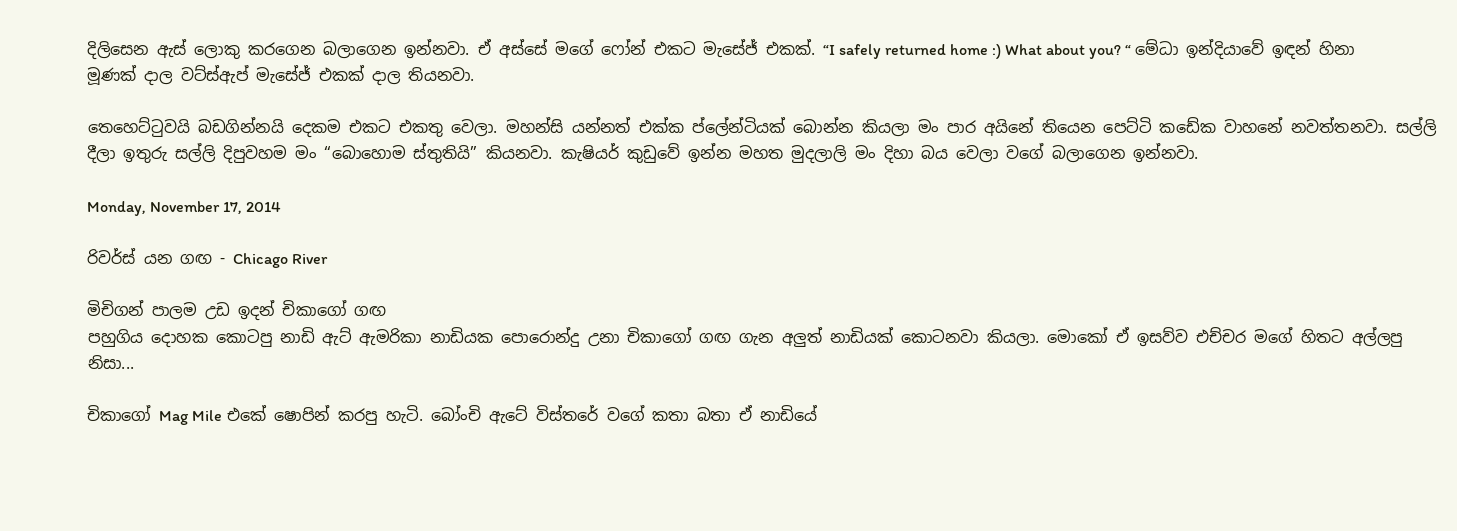දිලිසෙන ඇස් ලොකු කරගෙන බලාගෙන ඉන්නවා. ඒ අස්සේ මගේ ෆෝන් එකට මැසේජ් එකක්. “I safely returned home :) What about you? “ මේධා ඉන්දියාවේ ඉඳන් හිනා මූණක් දාල වට්ස්ඇප් මැසේජ් එකක් දාල තියනවා.

තෙහෙට්ටුවයි බඩගින්නයි දෙකම එකට එකතු වෙලා. මහන්සි යන්නත් එක්ක ප්ලේන්ටියක් බොන්න කියලා මං පාර අයිනේ තියෙන පෙට්ටි කඩේක වාහනේ නවත්තනවා. සල්ලි දීලා ඉතුරු සල්ලි දිපුවහම මං “බොහොම ස්තුතියි” කියනවා. කැෂියර් කුඩුවේ ඉන්න මහත මුදලාලි මං දිහා බය වෙලා වගේ බලාගෙන ඉන්නවා.

Monday, November 17, 2014

රිවර්ස් යන ගඟ - Chicago River

මිචිගන් පාලම උඩ ඉදන් චිකාගෝ ගඟ
පහුගිය දොහක කොටපු නාඩි ඇට් ඇමරිකා නාඩියක පොරොන්දු උනා චිකාගෝ ගඟ ගැන අලුත් නාඩියක් කොටනවා කියලා. මොකෝ ඒ ඉසව්ව එච්චර මගේ හිතට අල්ලපු නිසා...

චිකාගෝ Mag Mile එකේ ෂොපින් කරපු හැටි. බෝංචි ඇටේ විස්තරේ වගේ කතා බතා ඒ නාඩියේ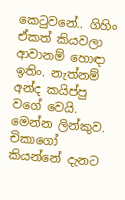කෙටුවනේ.. ගිහිං ඒකත් කියවලා ආවානම් හොඳා ඉතිං. නැත්නම් අන්ද කයිප්පු වගේ වෙයි. මෙන්න ලින්කුව.
චිකාගෝ කියන්නේ දැනට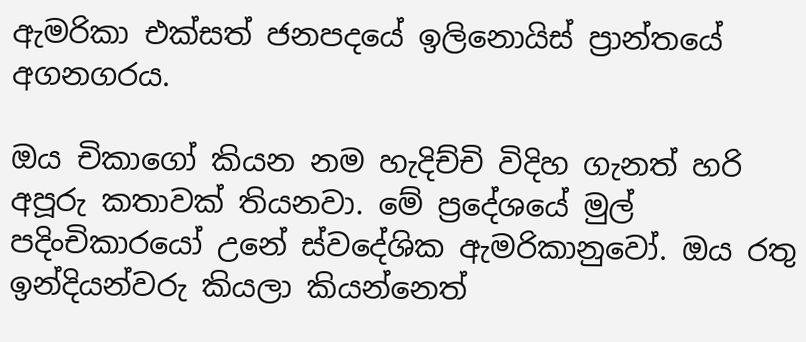ඇමරිකා එක්සත් ජනපදයේ ඉලිනොයිස් ප්‍රාන්තයේ අගනගරය.

ඔය චිකාගෝ කියන නම හැදිච්චි විදිහ ගැනත් හරි අපූරු කතාවක් තියනවා. මේ ප්‍රදේශයේ මුල් පදිංචිකාරයෝ උනේ ස්වදේශික ඇමරිකානුවෝ. ඔය රතු ඉන්දියන්වරු කියලා කියන්නෙත්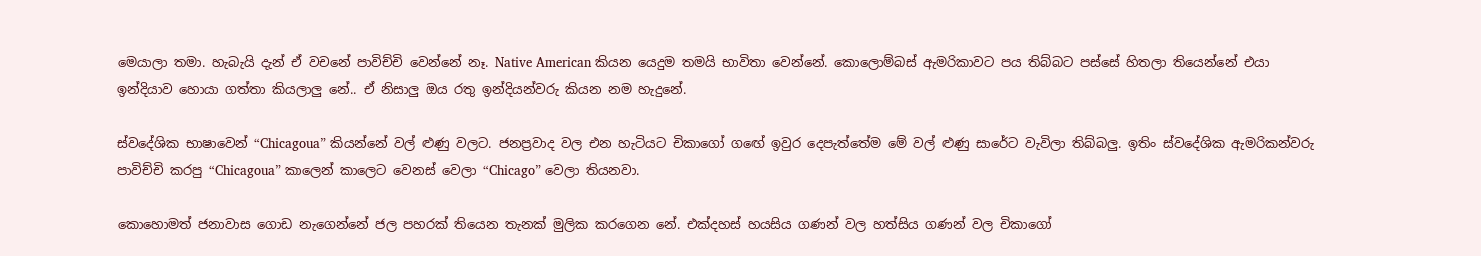මෙයාලා තමා. හැබැයි දැන් ඒ වචනේ පාවිච්චි වෙන්නේ නෑ. Native American කියන යෙදුම තමයි භාවිතා වෙන්නේ. කොලොම්බස් ඇමරිකාවට පය තිබ්බට පස්සේ හිතලා තියෙන්නේ එයා ඉන්දියාව හොයා ගත්තා කියලාලු නේ.. ඒ නිසාලු ඔය රතු ඉන්දියන්වරු කියන නම හැදුනේ.

ස්වදේශික භාෂාවෙන් “Chicagoua” කියන්නේ වල් ළුණු වලට. ජනප්‍රවාද වල එන හැටියට චිකාගෝ ගඟේ ඉවුර දෙපැත්තේම මේ වල් ළුණු සාරේට වැවිලා තිබ්බලු. ඉතිං ස්වදේශික ඇමරිකන්වරු පාවිච්චි කරපු “Chicagoua” කාලෙන් කාලෙට වෙනස් වෙලා “Chicago” වෙලා තියනවා.

කොහොමත් ජනාවාස ගොඩ නැගෙන්නේ ජල පහරක් තියෙන තැනක් මුලික කරගෙන නේ. එක්දහස් හයසිය ගණන් වල හත්සිය ගණන් වල චිකාගෝ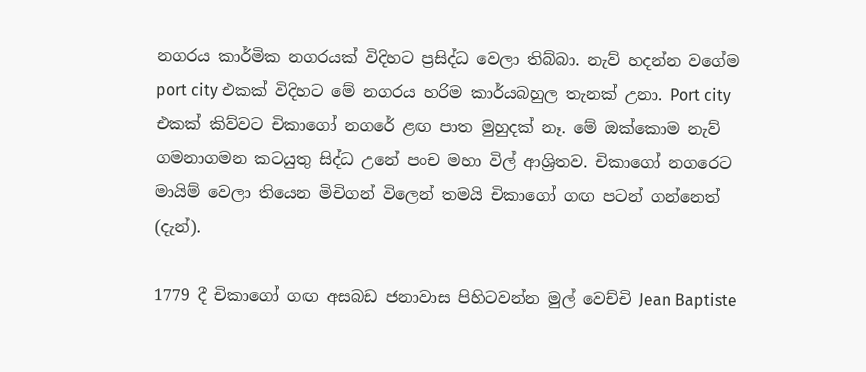නගරය කාර්මික නගරයක් විදිහට ප්‍රසිද්ධ වෙලා තිබ්බා. නැව් හදන්න වගේම port city එකක් විදිහට මේ නගරය හරිම කාර්යබහුල තැනක් උනා. Port city එකක් කිව්වට චිකාගෝ නගරේ ළඟ පාත මුහුදක් නෑ. මේ ඔක්කොම නැව් ගමනාගමන කටයුතු සිද්ධ උනේ පංච මහා විල් ආශ්‍රිතව. චිකාගෝ නගරෙට මායිම් වෙලා තියෙන මිචිගන් විලෙන් තමයි චිකාගෝ ගඟ පටන් ගන්නෙත් (දැන්).

1779 දී චිකාගෝ ගඟ අසබඩ ජනාවාස පිහිටවන්න මුල් වෙච්චි Jean Baptiste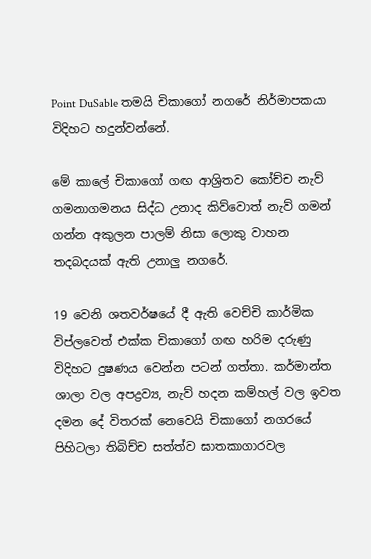Point DuSable තමයි චිකාගෝ නගරේ නිර්මාපකයා විදිහට හදුන්වන්නේ.

මේ කාලේ චිකාගෝ ගඟ ආශ්‍රිතව කෝච්ච නැව් ගමනාගමනය සිද්ධ උනාද කිව්වොත් නැව් ගමන් ගන්න අකුලන පාලම් නිසා ලොකු වාහන තදබදයක් ඇති උනාලු නගරේ.

19 වෙනි ශතවර්ෂයේ දී ඇති වෙච්චි කාර්මික විප්ලවෙත් එක්ක චිකාගෝ ගඟ හරිම දරුණු විදිහට දුෂණය වෙන්න පටන් ගත්තා. කර්මාන්ත ශාලා වල අපද්‍රව්‍ය, නැව් හදන කම්හල් වල ඉවත දමන දේ විතරක් නෙවෙයි චිකාගෝ නගරයේ පිහිටලා තිබිච්ච සත්ත්ව ඝාතකාගාරවල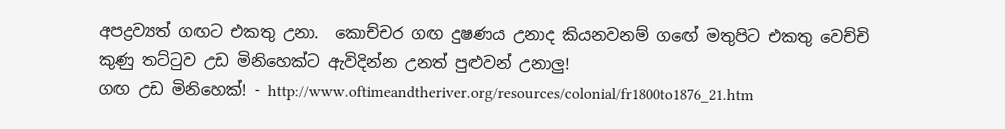අපද්‍රව්‍යත් ගඟට එකතු උනා.  කොච්චර ගඟ දුෂණය උනාද කියනවනම් ගඟේ මතුපිට එකතු වෙච්චි කුණු තට්ටුව උඩ මිනිහෙක්ට ඇවිදින්න උනත් පුළුවන් උනාලු!
ගඟ උඩ මිනිහෙක්! - http://www.oftimeandtheriver.org/resources/colonial/fr1800to1876_21.htm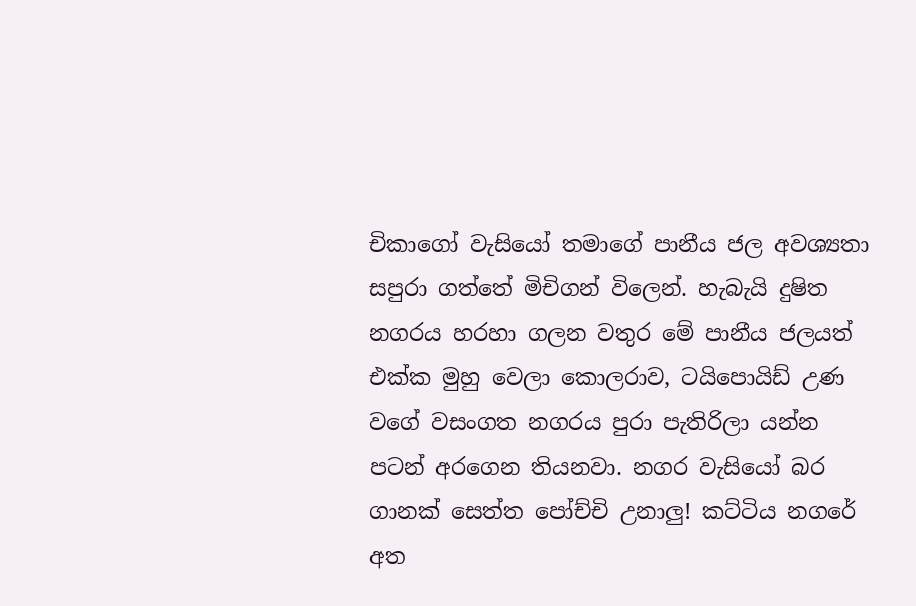චිකාගෝ වැසියෝ තමාගේ පානීය ජල අවශ්‍යතා සපුරා ගත්තේ මිචිගන් විලෙන්. හැබැයි දුෂිත නගරය හරහා ගලන වතුර මේ පානීය ජලයත් එක්ක මුහු වෙලා කොලරාව, ටයිපොයිඩ් උණ වගේ වසංගත නගරය පුරා පැතිරිලා යන්න පටන් අරගෙන තියනවා. නගර වැසියෝ බර ගානක් සෙත්ත පෝච්චි උනාලු! කට්ටිය නගරේ අත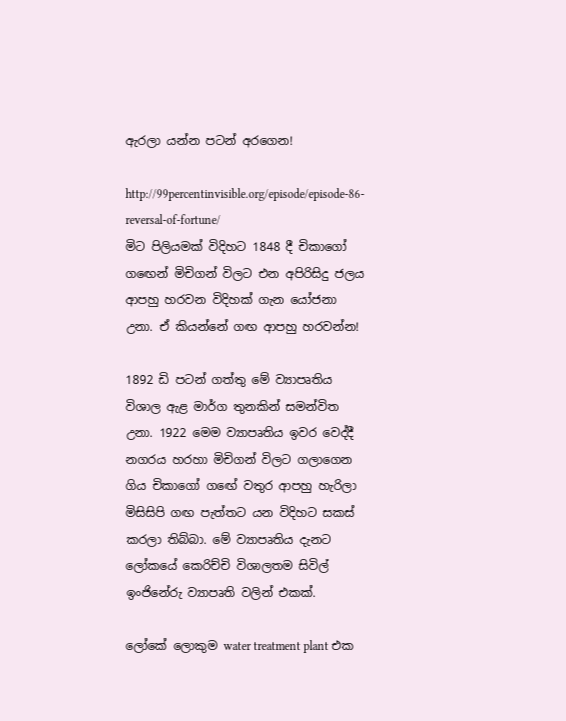ඇරලා යන්න පටන් අරගෙන!

http://99percentinvisible.org/episode/episode-86-reversal-of-fortune/
මිට පිලියමක් විදිහට 1848 දී චිකාගෝ ගඟෙන් මිචිගන් විලට එන අපිරිසිදු ජලය ආපහු හරවන විදිහක් ගැන යෝජනා උනා. ඒ කියන්නේ ගඟ ආපහු හරවන්න!

1892 ඩි පටන් ගත්තු මේ ව්‍යාපෘතිය විශාල ඇළ මාර්ග තුනකින් සමන්විත උනා. 1922 මෙම ව්‍යාපෘතිය ඉවර වෙද්දී නගරය හරහා මිචිගන් විලට ගලාගෙන ගිය චිකාගෝ ගඟේ වතුර ආපහු හැරිලා මිසිසිපි ගඟ පැත්තට යන විදිහට සකස් කරලා තිබ්බා. මේ ව්‍යාපෘතිය දැනට ලෝකයේ කෙරිච්චි විශාලතම සිවිල් ඉංජිනේරු ව්‍යාපෘති වලින් එකක්.

ලෝකේ ලොකුම water treatment plant එක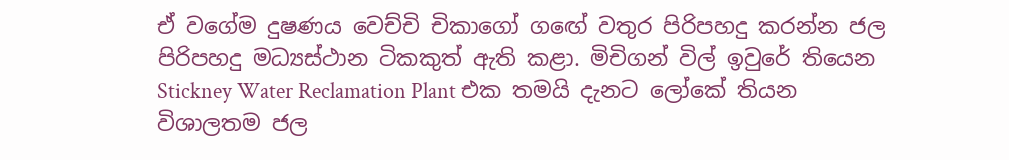ඒ වගේම දුෂණය වෙච්චි චිකාගෝ ගඟේ වතුර පිරිපහදු කරන්න ජල පිරිපහදු මධ්‍යස්ථාන ටිකකුත් ඇති කළා. මිචිගන් විල් ඉවුරේ තියෙන Stickney Water Reclamation Plant එක තමයි දැනට ලෝකේ තියන විශාලතම ජල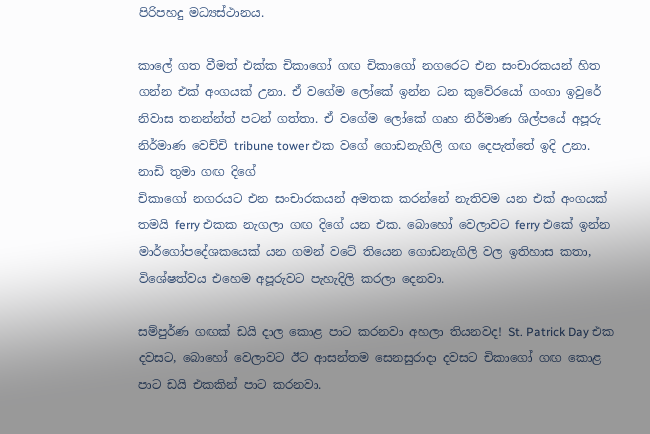පිරිපහදු මධ්‍යස්ථානය.

කාලේ ගත වීමත් එක්ක චිකාගෝ ගඟ චිකාගෝ නගරෙට එන සංචාරකයන් හිත ගන්න එක් අංගයක් උනා. ඒ වගේම ලෝකේ ඉන්න ධන කුවේරයෝ ගංගා ඉවුරේ නිවාස තනන්න්ත් පටන් ගත්තා. ඒ වගේම ලෝකේ ගෘහ නිර්මාණ ශිල්පයේ අපූරු නිර්මාණ වෙච්චි tribune tower එක වගේ ගොඩනැගිලි ගඟ දෙපැත්තේ ඉදි උනා.
නාඩි තුමා ගඟ දිගේ
චිකාගෝ නගරයට එන සංචාරකයන් අමතක කරන්නේ නැතිවම යන එක් අංගයක් තමයි ferry එකක නැගලා ගඟ දිගේ යන එක. බොහෝ වෙලාවට ferry එකේ ඉන්න මාර්ගෝපදේශකයෙක් යන ගමන් වටේ තියෙන ගොඩනැගිලි වල ඉතිහාස කතා, විශේෂත්වය එහෙම අපූරුවට පැහැදිලි කරලා දෙනවා.

සම්පුර්ණ ගඟක් ඩයි දාල කොළ පාට කරනවා අහලා තියනවද! St. Patrick Day එක දවසට, බොහෝ වෙලාවට ඊට ආසන්තම සෙනසුරාදා දවසට චිකාගෝ ගඟ කොළ පාට ඩයි එකකින් පාට කරනවා.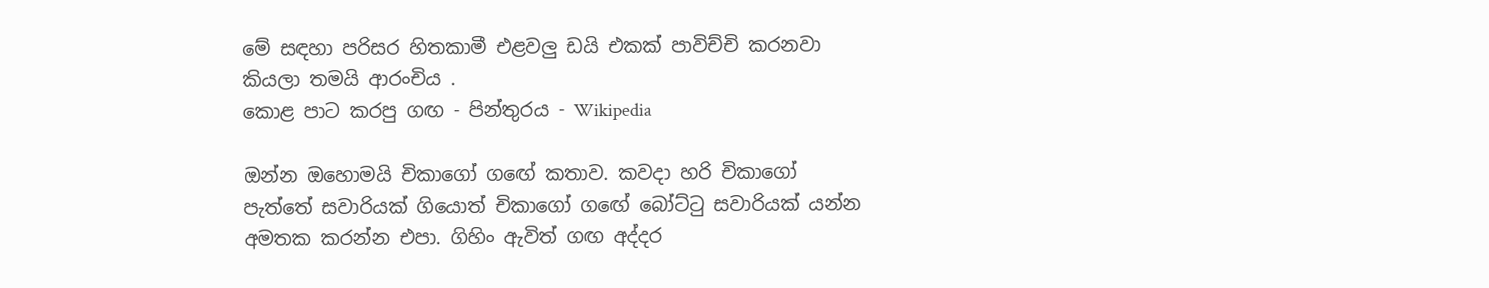මේ සඳහා පරිසර හිතකාමී එළවලු ඩයි එකක් පාවිච්චි කරනවා කියලා තමයි ආරංචිය .
කොළ පාට කරපු ගඟ - පින්තුරය - Wikipedia

ඔන්න ඔහොමයි චිකාගෝ ගඟේ කතාව. කවදා හරි චිකාගෝ පැත්තේ සවාරියක් ගියොත් චිකාගෝ ගඟේ බෝට්ටු සවාරියක් යන්න අමතක කරන්න එපා. ගිහිං ඇවිත් ගඟ අද්දර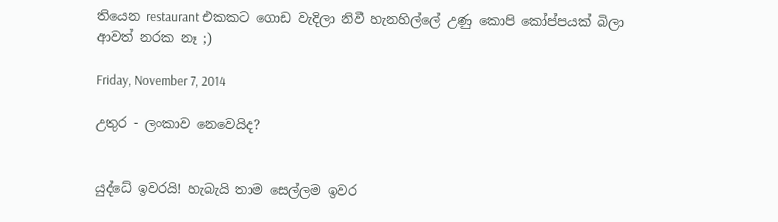තියෙන restaurant එකකට ගොඩ වැදිලා නිවී හැනහිල්ලේ උණු කොපි කෝප්පයක් බිලා ආවත් නරක නෑ ;)

Friday, November 7, 2014

උතුර - ලංකාව නෙවෙයිද?


යුද්ධේ ඉවරයි! හැබැයි තාම සෙල්ලම ඉවර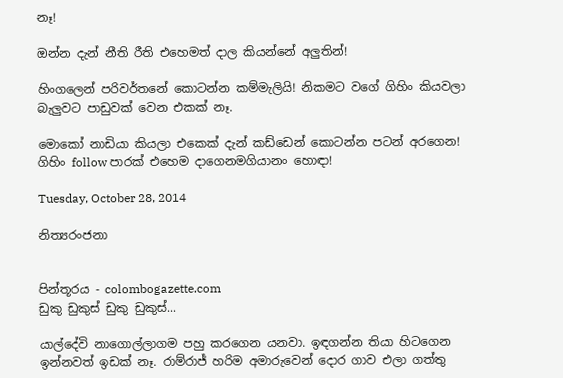නෑ!

ඔන්න දැන් නීති රීති එහෙමත් දාල කියන්නේ අලුතින්!

හිංගලෙන් පරිවර්තනේ කොටන්න කම්මැලියි! නිකමට වගේ ගිහිං කියවලා බැලුවට පාඩුවක් වෙන එකක් නෑ.

මොකෝ නාඩියා කියලා එකෙක් දැන් කඩ්ඩෙන් කොටන්න පටන් අරගෙන! ගිහිං follow පාරක් එහෙම දාගෙනමගියානං හොඳා!

Tuesday, October 28, 2014

නිත්‍යරංජනා


පින්තූරය - colombogazette.com
ඩුකු ඩුකුස් ඩුකු ඩුකුස්...

යාල්දේවි නාගොල්ලාගම පහු කරගෙන යනවා. ඉඳගන්න තියා හිටගෙන ඉන්නවත් ඉඩක් නෑ. රාම්රාජ් හරිම අමාරුවෙන් දොර ගාව එලා ගත්තු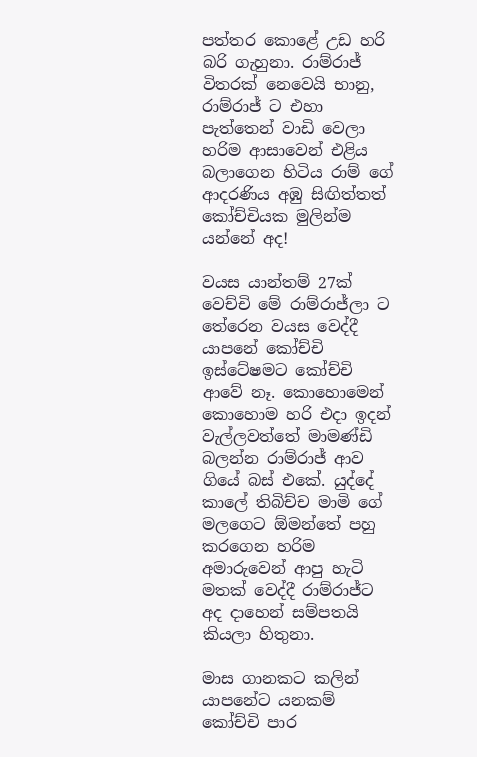පත්තර කොළේ උඩ හරි බරි ගැහුනා. රාම්රාජ් විතරක් නෙවෙයි භානු, රාම්රාජ් ට එහා පැත්තෙන් වාඩි වෙලා හරිම ආසාවෙන් එළිය බලාගෙන හිටිය රාම් ගේ ආදරණිය අඹු සිඟිත්තත් කෝච්චියක මුලින්ම යන්නේ අද!

වයස යාන්තම් 27ක් වෙච්චි මේ රාම්රාජ්ලා ට තේරෙන වයස වෙද්දී යාපනේ කෝච්චි ඉස්ටේෂමට කෝච්චි ආවේ නෑ. කොහොමෙන් කොහොම හරි එදා ඉදන් වැල්ලවත්තේ මාමණ්ඩි බලන්න රාම්රාජ් ආව ගියේ බස් එකේ. යුද්දේ කාලේ තිබිච්ච මාමි ගේ මලගෙට ඕමන්තේ පහු කරගෙන හරිම අමාරුවෙන් ආපු හැටි මතක් වෙද්දී රාම්රාජ්ට අද දාහෙන් සම්පතයි කියලා හිතුනා.

මාස ගානකට කලින් යාපනේට යනකම් කෝච්චි පාර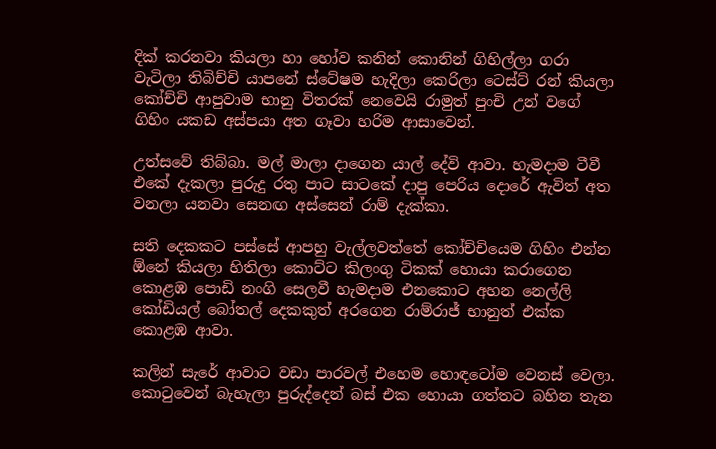දික් කරනවා කියලා හා හෝව කනින් කොනින් ගිහිල්ලා ගරා වැටිලා තිබිච්චි යාපනේ ස්ටේෂම හැදිලා කෙරිලා ටෙස්ට් රන් කියලා කෝච්චි ආපුවාම භානු විතරක් නෙවෙයි රාමුත් පුංචි උන් වගේ ගිහිං යකඩ අස්පයා අත ගෑවා හරිම ආසාවෙන්.

උත්සවේ තිබ්බා. මල් මාලා දාගෙන යාල් දේවි ආවා. හැමදාම ටීවී එකේ දැකලා පුරුදු රතු පාට සාටකේ දාපු පෙරිය දොරේ ඇවිත් අත වනලා යනවා සෙනඟ අස්සෙන් රාම් දැක්කා.

සති දෙකකට පස්සේ ආපහු වැල්ලවත්තේ කෝච්චියෙම ගිහිං එන්න ඕනේ කියලා හිතිලා කොට්ට කිලංගු ටිකක් හොයා කරාගෙන කොළඹ පොඩි නංගි සෙලවී හැමදාම එනකොට අහන නෙල්ලි කෝඩියල් බෝතල් දෙකකුත් අරගෙන රාම්රාජ් භානුත් එක්ක කොළඹ ආවා.

කලින් සැරේ ආවාට වඩා පාරවල් එහෙම හොඳටෝම වෙනස් වෙලා. කොටුවෙන් බැහැලා පුරුද්දෙන් බස් එක හොයා ගත්තට බහින තැන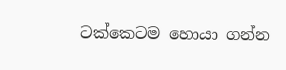ටක්කෙටම හොයා ගන්න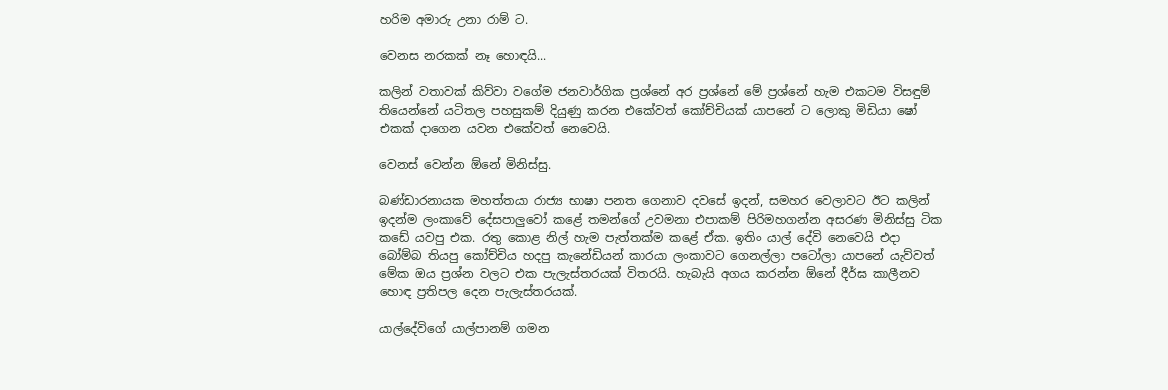හරිම අමාරු උනා රාම් ට.

වෙනස නරකක් නෑ හොඳයි...

කලින් වතාවක් කිව්වා වගේම ජනවාර්ගික ප්‍රශ්නේ අර ප්‍රශ්නේ මේ ප්‍රශ්නේ හැම එකටම විසඳුම් තියෙන්නේ යටිතල පහසුකම් දියුණු කරන එකේවත් කෝච්චියක් යාපනේ ට ලොකු මිඩියා ෂෝ එකක් දාගෙන යවන එකේවත් නෙවෙයි.

වෙනස් වෙන්න ඕනේ මිනිස්සු.

බණ්ඩාරනායක මහත්තයා රාජ්‍ය භාෂා පනත ගෙනාව දවසේ ඉදන්, සමහර වෙලාවට ඊට කලින් ඉදන්ම ලංකාවේ දේසපාලුවෝ කළේ තමන්ගේ උවමනා එපාකම් පිරිමහගන්න අසරණ මිනිස්සු ටික කඩේ යවපු එක. රතු කොළ නිල් හැම පැත්තක්ම කළේ ඒක. ඉතිං යාල් දේවි නෙවෙයි එදා බෝම්බ තියපු කෝච්චිය හදපු කැනේඩියන් කාරයා ලංකාවට ගෙනල්ලා පටෝලා යාපනේ යැව්වත් මේක ඔය ප්‍රශ්න වලට එක පැලැස්තරයක් විතරයි. හැබැයි අගය කරන්න ඕනේ දීර්ඝ කාලීනව හොඳ ප්‍රතිපල දෙන පැලැස්තරයක්.

යාල්දේවිගේ යාල්පානම් ගමන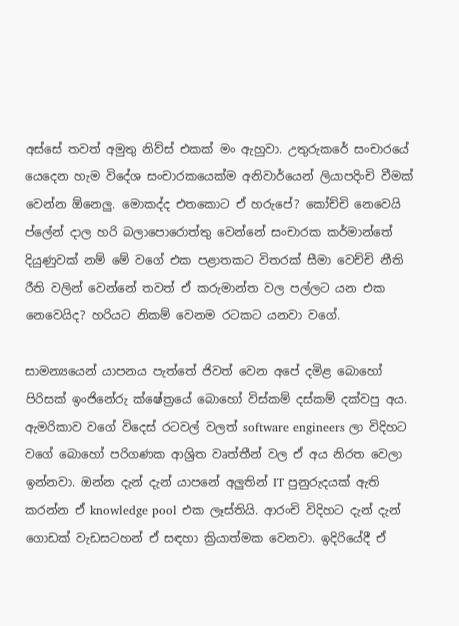අස්සේ තවත් අමුතු නිව්ස් එකක් මං ඇහුවා. උතුරුකරේ සංචාරයේ යෙදෙන හැම විදේශ සංචාරකයෙක්ම අනිවාර්යෙන් ලියාපදිංචි වීමක් වෙන්න ඕනෙලු. මොකද්ද එතකොට ඒ හරුපේ? කෝච්චි නෙවෙයි ප්ලේන් දාල හරි බලාපොරොත්තු වෙන්නේ සංචාරක කර්මාන්තේ දියුණුවක් නම් මේ වගේ එක පළාතකට විතරක් සීමා වෙච්චි නීති රීති වලින් වෙන්නේ තවත් ඒ කරුමාන්ත වල පල්ලට යන එක නෙවෙයිද? හරියට නිකම් වෙනම රටකට යනවා වගේ.

සාමන්‍යයෙන් යාපනය පැත්තේ ජිවත් වෙන අපේ දමිළ බොහෝ පිරිසක් ඉංජිනේරු ක්ෂේත්‍රයේ බොහෝ විස්කම් දස්කම් දක්වපු අය. ඇමරිකාව වගේ විදෙස් රටවල් වලත් software engineers ලා විදිහට වගේ බොහෝ පරිගණක ආශ්‍රිත වෘත්තීන් වල ඒ අය නිරත වෙලා ඉන්නවා. ඔන්න දැන් දැන් යාපනේ අලුතින් IT පුනුරුදයක් ඇති කරන්න ඒ knowledge pool එක ලෑස්තියි. ආරංචි විදිහට දැන් දැන් ගොඩක් වැඩසටහන් ඒ සඳහා ක්‍රියාත්මක වෙනවා. ඉදිරියේදී ඒ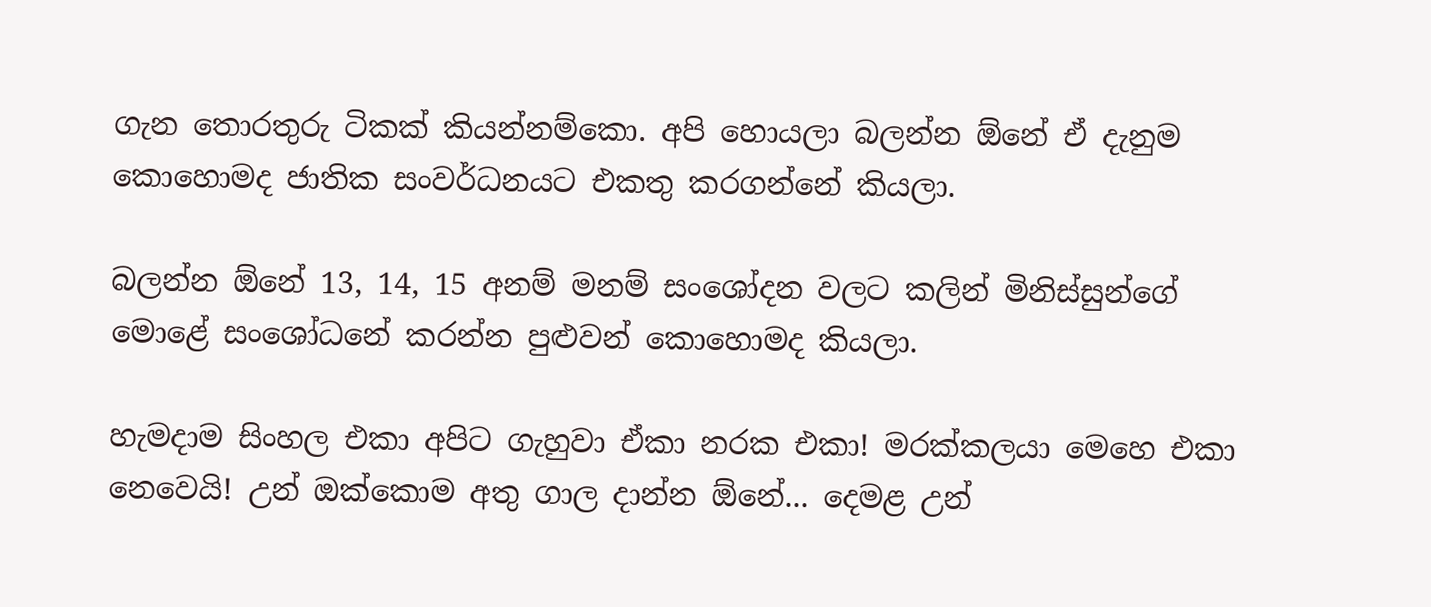ගැන තොරතුරු ටිකක් කියන්නම්කො. අපි හොයලා බලන්න ඕනේ ඒ දැනුම කොහොමද ජාතික සංවර්ධනයට එකතු කරගන්නේ කියලා.

බලන්න ඕනේ 13, 14, 15 අනම් මනම් සංශෝදන වලට කලින් මිනිස්සුන්ගේ මොළේ සංශෝධනේ කරන්න පුළුවන් කොහොමද කියලා.

හැමදාම සිංහල එකා අපිට ගැහුවා ඒකා නරක එකා! මරක්කලයා මෙහෙ එකා නෙවෙයි! උන් ඔක්කොම අතු ගාල දාන්න ඕනේ... දෙමළ උන්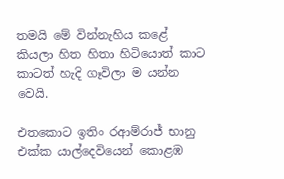තමයි මේ වින්නැහිය කළේ කියලා හිත හිතා හිටියොත් කාට කාටත් හැදි ගෑවිලා ම යන්න වෙයි.

එතකොට ඉතිං රආම්රාජ් භානු එක්ක යාල්දෙවියෙන් කොළඹ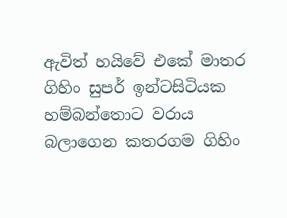ඇවිත් හයිවේ එකේ මාතර ගිහිං සුපර් ඉන්ටසිටියක හම්බන්තොට වරාය බලාගෙන කතරගම ගිහිං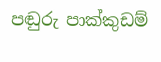පඬුරු පාක්කුඩම්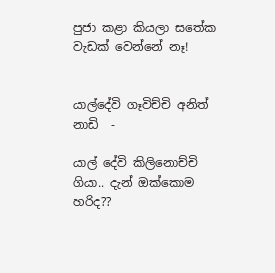පුජා කළා කියලා සතේක වැඩක් වෙන්නේ නෑ!


යාල්දේවි ගෑවිච්චි අනිත් නාඩි  -

යාල් දේවි කිලිනොච්චි ගියා.. දැන් ඔක්කොම හරිද??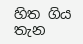හිත ගිය තැන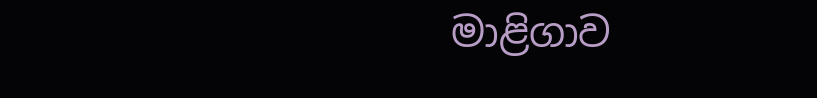මාළිගාව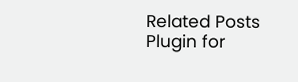Related Posts Plugin for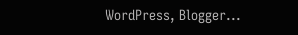WordPress, Blogger...